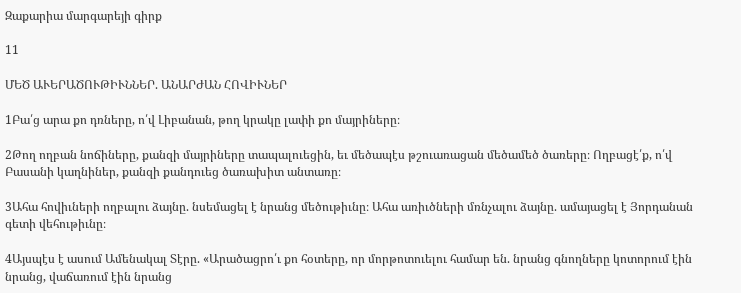Զաքարիա մարգարեյի գիրք

11

ՄԵԾ ԱՒԵՐԱԾՈՒԹԻՒՆՆԵՐ. ԱՆԱՐԺԱՆ ՀՈՎԻՒՆԵՐ

1Բա՛ց արա քո դռները, ո՛վ Լիբանան, թող կրակը լափի քո մայրիները։

2Թող ողբան նոճիները, քանզի մայրիները տապալուեցին, եւ մեծապէս թշուառացան մեծամեծ ծառերը։ Ողբացէ՛ք, ո՛վ Բասանի կաղնիներ, քանզի քանդուեց ծառախիտ անտառը։

3Ահա հովիւների ողբալու ձայնը. նսեմացել է նրանց մեծութիւնը։ Ահա առիւծների մռնչալու ձայնը. ամայացել է Յորդանան գետի վեհութիւնը։

4Այսպէս է ասում Ամենակալ Տէրը. «Արածացրո՛ւ քո հօտերը, որ մորթոտուելու համար են. նրանց գնողները կոտորում էին նրանց, վաճառում էին նրանց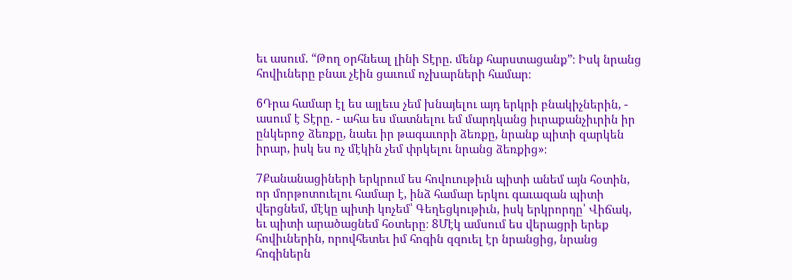եւ ասում. “Թող օրհնեալ լինի Տէրը. մենք հարստացանք”։ Իսկ նրանց հովիւները բնաւ չէին ցաւում ոչխարների համար։

6Դրա համար էլ ես այլեւս չեմ խնայելու այդ երկրի բնակիչներին, - ասում է Տէրը. - ահա ես մատնելու եմ մարդկանց իւրաքանչիւրին իր ընկերոջ ձեռքը, նաեւ իր թագաւորի ձեռքը, նրանք պիտի զարկեն իրար, իսկ ես ոչ մէկին չեմ փրկելու նրանց ձեռքից»։

7Քանանացիների երկրում ես հովուութիւն պիտի անեմ այն հօտին, որ մորթոտուելու համար է, ինձ համար երկու գաւազան պիտի վերցնեմ, մէկը պիտի կոչեմ՝ Գեղեցկութիւն, իսկ երկրորդը՝ Վիճակ, եւ պիտի արածացնեմ հօտերը։ 8Մէկ ամսում ես վերացրի երեք հովիւներին, որովհետեւ իմ հոգին զզուել էր նրանցից, նրանց հոգիներն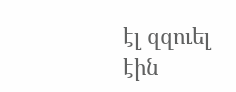էլ զզուել էին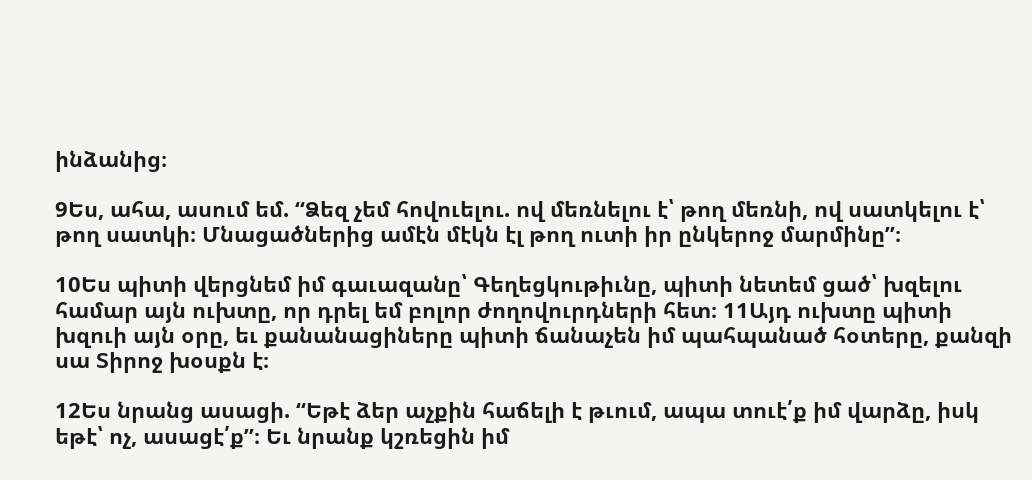ինձանից։

9Ես, ահա, ասում եմ. “Ձեզ չեմ հովուելու. ով մեռնելու է՝ թող մեռնի, ով սատկելու է՝ թող սատկի։ Մնացածներից ամէն մէկն էլ թող ուտի իր ընկերոջ մարմինը”։

10Ես պիտի վերցնեմ իմ գաւազանը՝ Գեղեցկութիւնը, պիտի նետեմ ցած՝ խզելու համար այն ուխտը, որ դրել եմ բոլոր ժողովուրդների հետ։ 11Այդ ուխտը պիտի խզուի այն օրը, եւ քանանացիները պիտի ճանաչեն իմ պահպանած հօտերը, քանզի սա Տիրոջ խօսքն է։

12Ես նրանց ասացի. “Եթէ ձեր աչքին հաճելի է թւում, ապա տուէ՛ք իմ վարձը, իսկ եթէ՝ ոչ, ասացէ՛ք”։ Եւ նրանք կշռեցին իմ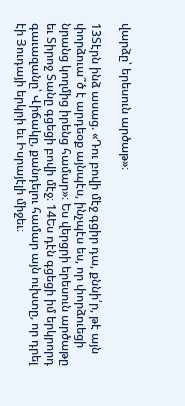վարձը՝ երեսուն արծաթ»։

13Տէրն ինձ ասաց. «Դու բովի մէջ գցիր դա, քննի՛ր, թէ այն փորձուա՞ծ է արդեօք այնպէս, ինչպէս ես, որ փորձուեցի նրանց կողմից իրենց համար»։ Ես վերցրի երեսուն արծաթը եւ Տիրոջ Տանը գցեցի բովի մէջ։ 14Ես դէն գցեցի իմ երկրորդ գաւազանը՝ Վիճակը, քանդելու համար այն ուխտը, որ դրել էի Յուդայի երկրի եւ Իսրայէլի միջեւ։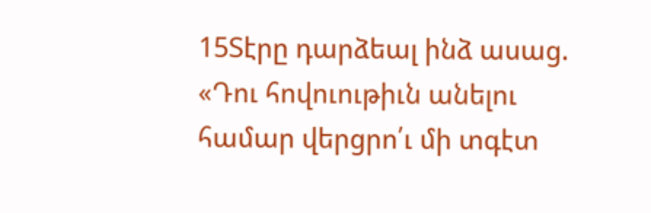15Տէրը դարձեալ ինձ ասաց. «Դու հովուութիւն անելու համար վերցրո՛ւ մի տգէտ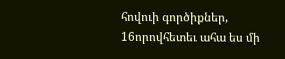հովուի գործիքներ, 16որովհետեւ ահա ես մի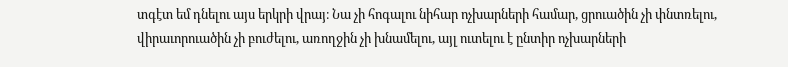տգէտ եմ դնելու այս երկրի վրայ։ Նա չի հոգալու նիհար ոչխարների համար, ցրուածին չի փնտռելու, վիրաւորուածին չի բուժելու, առողջին չի խնամելու, այլ ուտելու է ընտիր ոչխարների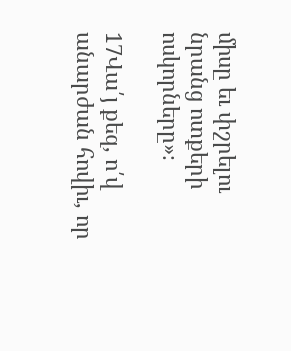միսը եւ փշրելու նրանց ոտքերի ոսկորները»։

17Վա՛յ քեզ, ո՛վ անարժան հովիւ, որ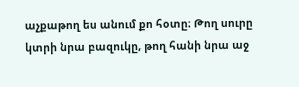աչքաթող ես անում քո հօտը։ Թող սուրը կտրի նրա բազուկը, թող հանի նրա աջ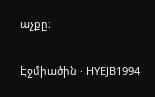աչքը։

Էջմիածին · HYEJB1994